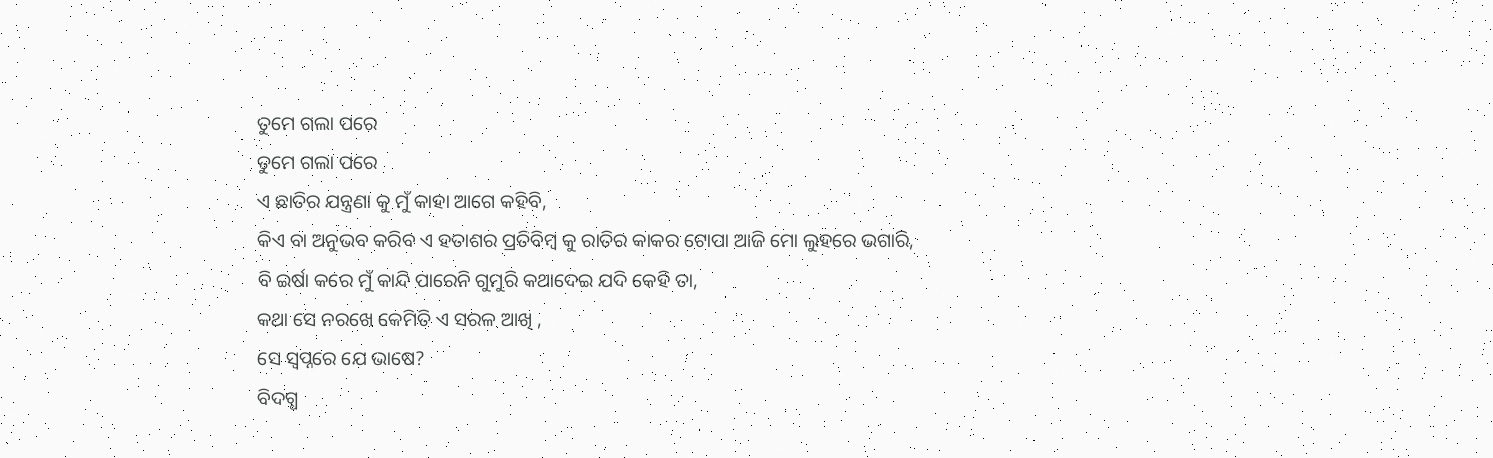ତୁମେ ଗଲା ପରେ
ତୁମେ ଗଲା ପରେ
ଏ ଛାତିର ଯନ୍ତ୍ରଣା କୁ ମୁଁ କାହା ଆଗେ କହିବି,
କିଏ ବା ଅନୁଭବ କରିବ ଏ ହତାଶର ପ୍ରତିବିମ୍ବ କୁ ରାତିର କାକର ଟୋପା ଆଜି ମୋ ଲୁହରେ ଭଗାରି,
ବି ଇର୍ଷା କରେ ମୁଁ କାନ୍ଦି ପାରେନି ଗୁମୁରି କଥାଦେଇ ଯଦି କେହି ତା,
କଥା ସେ ନରଖେ କେମିତି ଏ ସରଳ ଆଖି ,
ସେ ସ୍ଵପ୍ନରେ ଯେ ଭାଷେ?
ବିଦଗ୍ଧ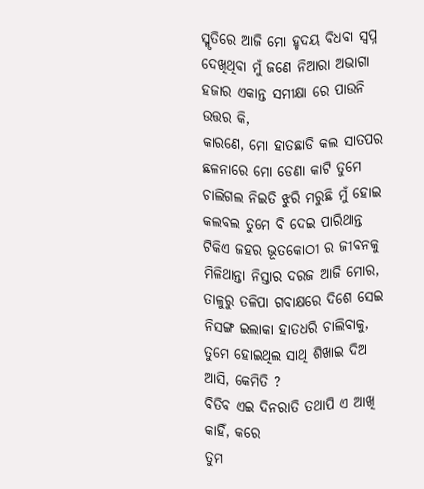ସ୍ମୃତିରେ ଆଜି ମୋ ହୃଦୟ ବିଧବା ସ୍ଵପ୍ନ ଦେଖିଥିବା ମୁଁ ଜଣେ ନିଆରା ଅଭାଗା ହଜାର ଏକାନ୍ତ ସମୀକ୍ଷା ରେ ପାଉନି ଉତ୍ତର କି,
କାରଣେ, ମୋ ହାତଛାଡି କଲ ସାତପର ଛଳନାରେ ମୋ ଡେଣା କାଟି ତୁମେ ଚାଲିଗଲ ନିଇତି ଝୁରି ମରୁଛି ମୁଁ ହୋଇ କଲବଲ ତୁମେ ବି ଦେଇ ପାରିଥାନ୍ତ ଟିକିଏ ଜହର ଭୂତକୋଠୀ ର ଜୀବନକୁ ମିଳିଥାନ୍ତା ନିସ୍ତାର ଦରଜ ଆଜି ମୋର,
ତାଳୁରୁ ତଳିପା ଗବାକ୍ଷରେ ଦିଶେ ସେଇ ନିସଙ୍ଗ ଇଲାକା ହାତଧରି ଚାଲିବାକୁ,
ତୁମେ ହୋଇଥିଲ ସାଥି ଶିଖାଇ ଦିଅ ଆସି, କେମିତି ?
ବିତିବ ଏଇ ଦିନରାତି ତଥାପି ଏ ଆଖି କାହିଁ, କରେ
ତୁମ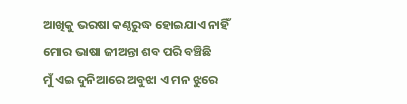ଆଖିକୁ ଭରଷା କଣ୍ଠରୁଦ୍ଧ ହୋଇଯାଏ ନାହିଁ
ମୋର ଭାଷା ଜୀଅନ୍ତା ଶବ ପରି ବଞ୍ଚିଛି
ମୁଁ ଏଇ ଦୁନିଆରେ ଅବୁଝା ଏ ମନ ଝୁରେ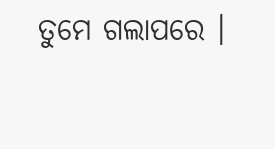ତୁମେ ଗଲାପରେ ।